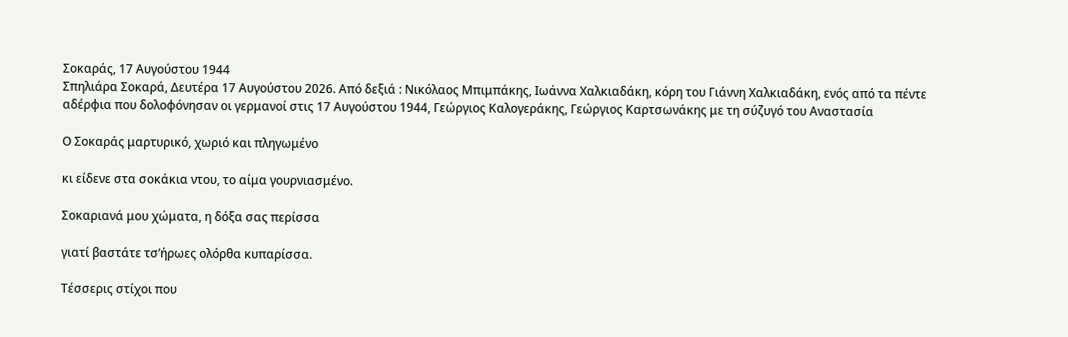Σοκαράς, 17 Αυγούστου 1944
Σπηλιάρα Σοκαρά, Δευτέρα 17 Αυγούστου 2026. Από δεξιά : Νικόλαος Μπιμπάκης, Ιωάννα Χαλκιαδάκη, κόρη του Γιάννη Χαλκιαδάκη, ενός από τα πέντε αδέρφια που δολοφόνησαν οι γερμανοί στις 17 Αυγούστου 1944, Γεώργιος Καλογεράκης, Γεώργιος Καρτσωνάκης με τη σύζυγό του Αναστασία

Ο Σοκαράς μαρτυρικό, χωριό και πληγωμένο

κι είδενε στα σοκάκια ντου, το αίμα γουρνιασμένο.

Σοκαριανά μου χώματα, η δόξα σας περίσσα

γιατί βαστάτε τσ’ήρωες ολόρθα κυπαρίσσα.

Τέσσερις στίχοι που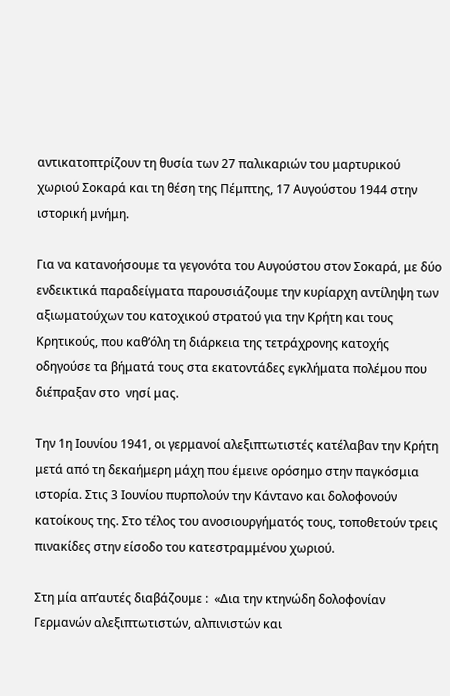αντικατοπτρίζουν τη θυσία των 27 παλικαριών του μαρτυρικού  χωριού Σοκαρά και τη θέση της Πέμπτης, 17 Αυγούστου 1944 στην ιστορική μνήμη.

Για να κατανοήσουμε τα γεγονότα του Αυγούστου στον Σοκαρά, με δύο ενδεικτικά παραδείγματα παρουσιάζουμε την κυρίαρχη αντίληψη των αξιωματούχων του κατοχικού στρατού για την Κρήτη και τους Κρητικούς, που καθ’όλη τη διάρκεια της τετράχρονης κατοχής οδηγούσε τα βήματά τους στα εκατοντάδες εγκλήματα πολέμου που διέπραξαν στο  νησί μας.

Την 1η Ιουνίου 1941, οι γερμανοί αλεξιπτωτιστές κατέλαβαν την Κρήτη μετά από τη δεκαήμερη μάχη που έμεινε ορόσημο στην παγκόσμια ιστορία. Στις 3 Ιουνίου πυρπολούν την Κάντανο και δολοφονούν κατοίκους της. Στο τέλος του ανοσιουργήματός τους, τοποθετούν τρεις πινακίδες στην είσοδο του κατεστραμμένου χωριού.

Στη μία απ’αυτές διαβάζουμε :  «Δια την κτηνώδη δολοφονίαν Γερμανών αλεξιπτωτιστών, αλπινιστών και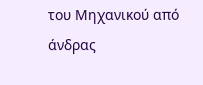του Μηχανικού από άνδρας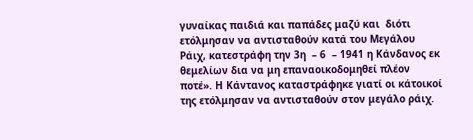γυναίκας παιδιά και παπάδες μαζύ και  διότι ετόλμησαν να αντισταθούν κατά του Μεγάλου Ράιχ, κατεστράφη την 3η  – 6  – 1941 η Κάνδανος εκ θεμελίων δια να μη επαναοικοδομηθεί πλέον ποτέ». Η Κάντανος καταστράφηκε γιατί οι κάτοικοί της ετόλμησαν να αντισταθούν στον μεγάλο ράιχ.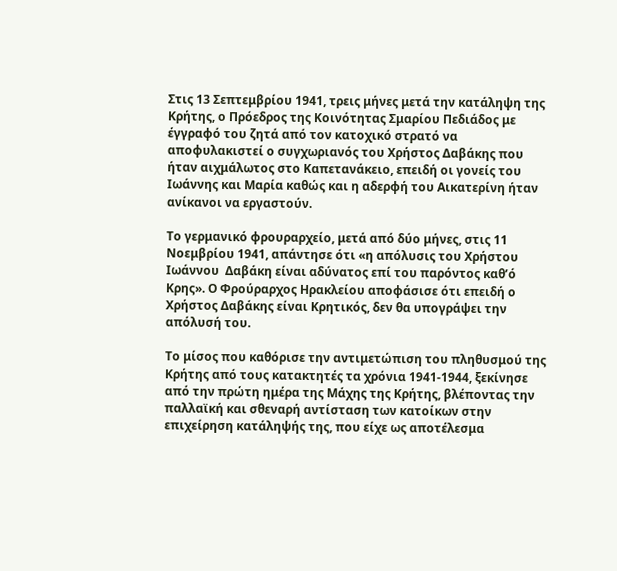Στις 13 Σεπτεμβρίου 1941, τρεις μήνες μετά την κατάληψη της Κρήτης, ο Πρόεδρος της Κοινότητας Σμαρίου Πεδιάδος με έγγραφό του ζητά από τον κατοχικό στρατό να αποφυλακιστεί ο συγχωριανός του Χρήστος Δαβάκης που ήταν αιχμάλωτος στο Καπετανάκειο, επειδή οι γονείς του Ιωάννης και Μαρία καθώς και η αδερφή του Αικατερίνη ήταν ανίκανοι να εργαστούν.

Το γερμανικό φρουραρχείο, μετά από δύο μήνες, στις 11 Νοεμβρίου 1941, απάντησε ότι «η απόλυσις του Χρήστου Ιωάννου  Δαβάκη είναι αδύνατος επί του παρόντος καθ’ό  Κρης». Ο Φρούραρχος Ηρακλείου αποφάσισε ότι επειδή ο Χρήστος Δαβάκης είναι Κρητικός, δεν θα υπογράψει την απόλυσή του.

Το μίσος που καθόρισε την αντιμετώπιση του πληθυσμού της Κρήτης από τους κατακτητές τα χρόνια 1941-1944, ξεκίνησε από την πρώτη ημέρα της Μάχης της Κρήτης, βλέποντας την παλλαϊκή και σθεναρή αντίσταση των κατοίκων στην επιχείρηση κατάληψής της, που είχε ως αποτέλεσμα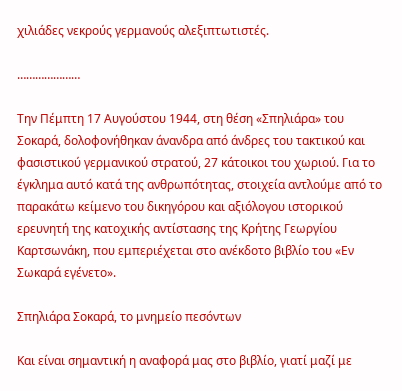χιλιάδες νεκρούς γερμανούς αλεξιπτωτιστές.

…………………

Την Πέμπτη 17 Αυγούστου 1944, στη θέση «Σπηλιάρα» του Σοκαρά, δολοφονήθηκαν άνανδρα από άνδρες του τακτικού και φασιστικού γερμανικού στρατού, 27 κάτοικοι του χωριού. Για το έγκλημα αυτό κατά της ανθρωπότητας, στοιχεία αντλούμε από το παρακάτω κείμενο του δικηγόρου και αξιόλογου ιστορικού ερευνητή της κατοχικής αντίστασης της Κρήτης Γεωργίου Καρτσωνάκη, που εμπεριέχεται στο ανέκδοτο βιβλίο του «Εν Σωκαρά εγένετο».

Σπηλιάρα Σοκαρά, το μνημείο πεσόντων

Και είναι σημαντική η αναφορά μας στο βιβλίο, γιατί μαζί με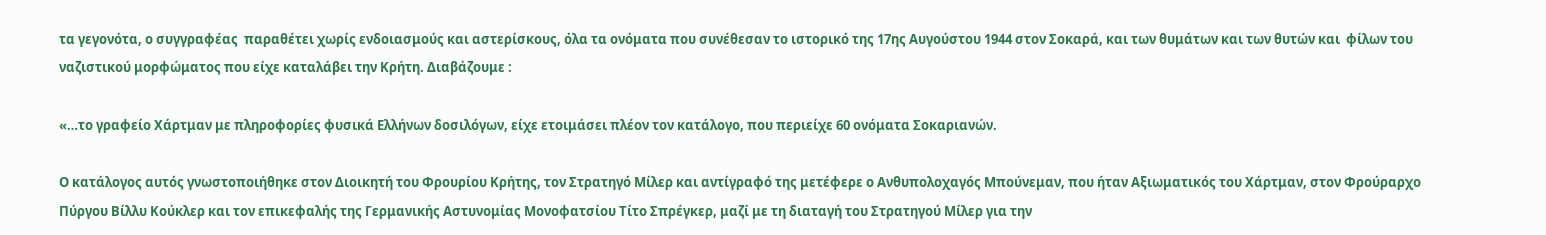τα γεγονότα, ο συγγραφέας  παραθέτει χωρίς ενδοιασμούς και αστερίσκους, όλα τα ονόματα που συνέθεσαν το ιστορικό της 17ης Αυγούστου 1944 στον Σοκαρά, και των θυμάτων και των θυτών και  φίλων του ναζιστικού μορφώματος που είχε καταλάβει την Κρήτη. Διαβάζουμε :

«…το γραφείο Χάρτμαν με πληροφορίες φυσικά Ελλήνων δοσιλόγων, είχε ετοιμάσει πλέον τον κατάλογο, που περιείχε 60 ονόματα Σοκαριανών.

Ο κατάλογος αυτός γνωστοποιήθηκε στον Διοικητή του Φρουρίου Κρήτης, τον Στρατηγό Μίλερ και αντίγραφό της μετέφερε ο Ανθυπολοχαγός Μπούνεμαν, που ήταν Αξιωματικός του Χάρτμαν, στον Φρούραρχο Πύργου Βίλλυ Κούκλερ και τον επικεφαλής της Γερμανικής Αστυνομίας Μονοφατσίου Τίτο Σπρέγκερ, μαζί με τη διαταγή του Στρατηγού Μίλερ για την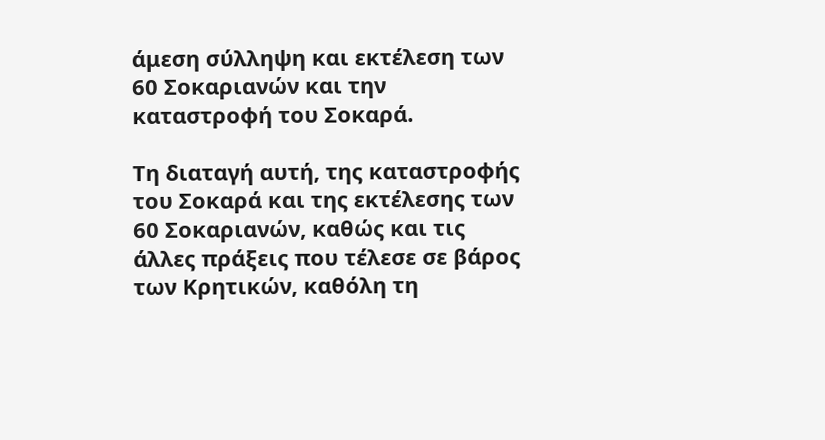άμεση σύλληψη και εκτέλεση των 60 Σοκαριανών και την καταστροφή του Σοκαρά.

Τη διαταγή αυτή, της καταστροφής του Σοκαρά και της εκτέλεσης των 60 Σοκαριανών, καθώς και τις άλλες πράξεις που τέλεσε σε βάρος των Κρητικών, καθόλη τη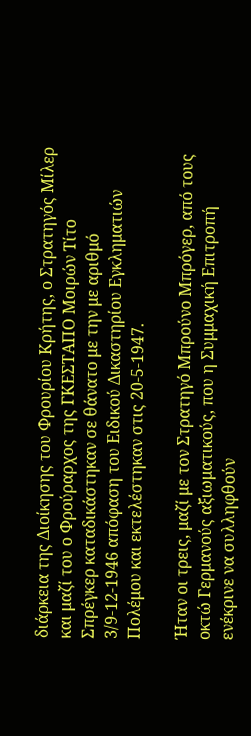διάρκεια της Διοίκησης του Φρουρίου Κρήτης, ο Στρατηγός Μίλερ και μαζί του ο Φρούραρχος της ΓΚΕΣΤΑΠΟ Μοιρών Τίτο Σπρέγκερ καταδικάστηκαν σε θάνατο με την με αριθμό 3/9-12-1946 απόφαση του Ειδικού Δικαστηρίου Εγκληματιών Πολέμου και εκτελέστηκαν στις 20-5-1947.

Ήταν οι τρεις, μαζί με τον Στρατηγό Μπρούνο Μπρόγερ, από τους οκτώ Γερμανούς αξιωματικούς, που η Συμμαχική Επιτροπή ενέκρινε να συλληφθούν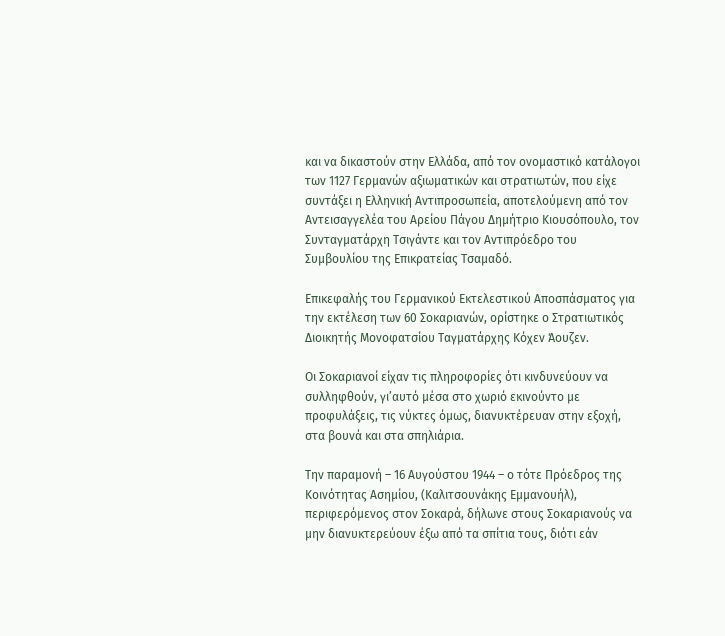και να δικαστούν στην Ελλάδα, από τον ονομαστικό κατάλογοι των 1127 Γερμανών αξιωματικών και στρατιωτών, που είχε συντάξει η Ελληνική Αντιπροσωπεία, αποτελούμενη από τον Αντεισαγγελέα του Αρείου Πάγου Δημήτριο Κιουσόπουλο, τον Συνταγματάρχη Τσιγάντε και τον Αντιπρόεδρο του Συμβουλίου της Επικρατείας Τσαμαδό.

Επικεφαλής του Γερμανικού Εκτελεστικού Αποσπάσματος για την εκτέλεση των 60 Σοκαριανών, ορίστηκε ο Στρατιωτικός Διοικητής Μονοφατσίου Ταγματάρχης Κόχεν Άουζεν.

Οι Σοκαριανοί είχαν τις πληροφορίες ότι κινδυνεύουν να συλληφθούν, γι’αυτό μέσα στο χωριό εκινούντο με προφυλάξεις, τις νύκτες όμως, διανυκτέρευαν στην εξοχή, στα βουνά και στα σπηλιάρια.

Την παραμονή – 16 Αυγούστου 1944 – ο τότε Πρόεδρος της Κοινότητας Ασημίου, (Καλιτσουνάκης Εμμανουήλ), περιφερόμενος στον Σοκαρά, δήλωνε στους Σοκαριανούς να μην διανυκτερεύουν έξω από τα σπίτια τους, διότι εάν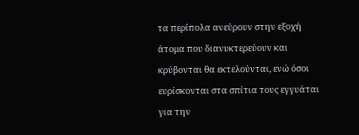τα περίπολα ανεύρουν στην εξοχή άτομα που διανυκτερεύουν και κρύβονται θα εκτελούνται, ενώ όσοι ευρίσκονται στα σπίτια τους εγγυάται για την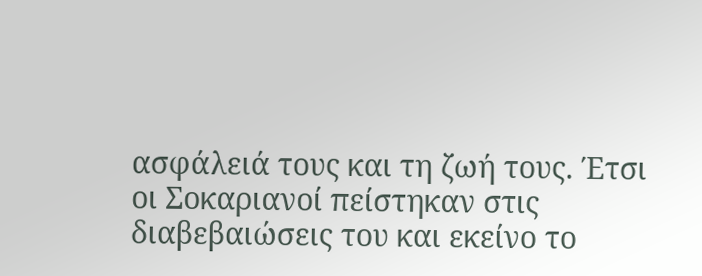ασφάλειά τους και τη ζωή τους. Έτσι οι Σοκαριανοί πείστηκαν στις διαβεβαιώσεις του και εκείνο το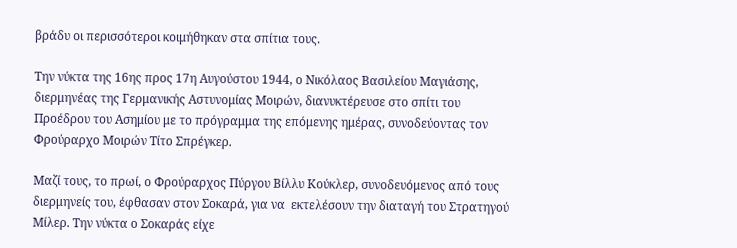βράδυ οι περισσότεροι κοιμήθηκαν στα σπίτια τους.

Την νύκτα της 16ης προς 17η Αυγούστου 1944, ο Νικόλαος Βασιλείου Μαγιάσης, διερμηνέας της Γερμανικής Αστυνομίας Μοιρών, διανυκτέρευσε στο σπίτι του Προέδρου του Ασημίου με το πρόγραμμα της επόμενης ημέρας, συνοδεύοντας τον Φρούραρχο Μοιρών Τίτο Σπρέγκερ.

Μαζί τους, το πρωί, ο Φρούραρχος Πύργου Βίλλυ Κούκλερ, συνοδευόμενος από τους διερμηνείς του, έφθασαν στον Σοκαρά, για να  εκτελέσουν την διαταγή του Στρατηγού Μίλερ. Την νύκτα ο Σοκαράς είχε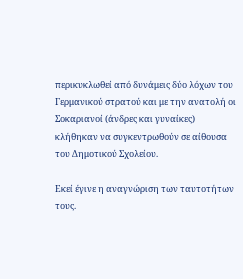περικυκλωθεί από δυνάμεις δύο λόχων του Γερμανικού στρατού και με την ανατολή οι Σοκαριανοί (άνδρες και γυναίκες) κλήθηκαν να συγκεντρωθούν σε αίθουσα του Δημοτικού Σχολείου.

Εκεί έγινε η αναγνώριση των ταυτοτήτων τους.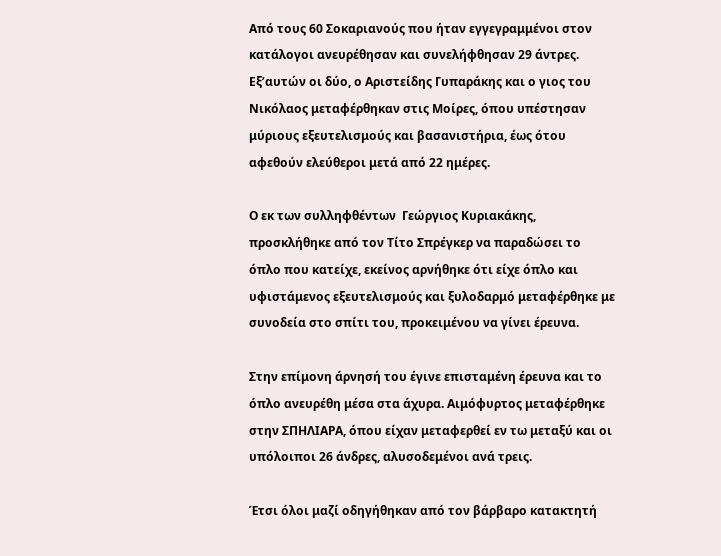Από τους 60 Σοκαριανούς που ήταν εγγεγραμμένοι στον κατάλογοι ανευρέθησαν και συνελήφθησαν 29 άντρες. Εξ’αυτών οι δύο, ο Αριστείδης Γυπαράκης και ο γιος του Νικόλαος μεταφέρθηκαν στις Μοίρες, όπου υπέστησαν μύριους εξευτελισμούς και βασανιστήρια, έως ότου αφεθούν ελεύθεροι μετά από 22 ημέρες.

Ο εκ των συλληφθέντων  Γεώργιος Κυριακάκης, προσκλήθηκε από τον Τίτο Σπρέγκερ να παραδώσει το όπλο που κατείχε, εκείνος αρνήθηκε ότι είχε όπλο και υφιστάμενος εξευτελισμούς και ξυλοδαρμό μεταφέρθηκε με συνοδεία στο σπίτι του, προκειμένου να γίνει έρευνα.

Στην επίμονη άρνησή του έγινε επισταμένη έρευνα και το όπλο ανευρέθη μέσα στα άχυρα. Αιμόφυρτος μεταφέρθηκε στην ΣΠΗΛΙΑΡΑ, όπου είχαν μεταφερθεί εν τω μεταξύ και οι υπόλοιποι 26 άνδρες, αλυσοδεμένοι ανά τρεις.

Έτσι όλοι μαζί οδηγήθηκαν από τον βάρβαρο κατακτητή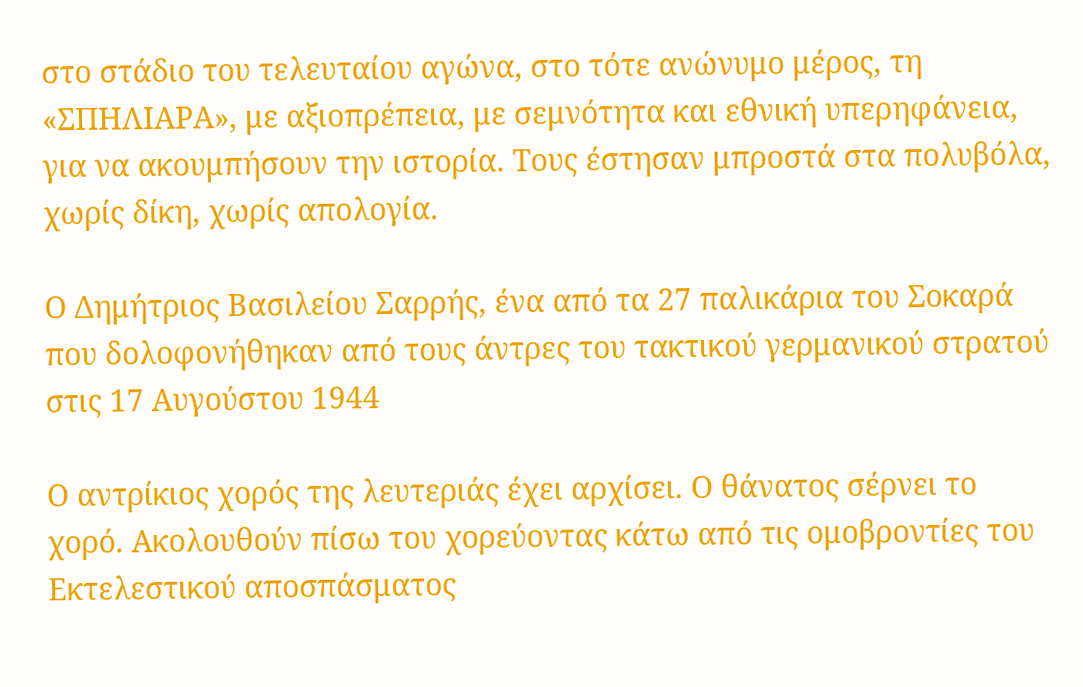στο στάδιο του τελευταίου αγώνα, στο τότε ανώνυμο μέρος, τη «ΣΠΗΛΙΑΡΑ», με αξιοπρέπεια, με σεμνότητα και εθνική υπερηφάνεια, για να ακουμπήσουν την ιστορία. Τους έστησαν μπροστά στα πολυβόλα, χωρίς δίκη, χωρίς απολογία.

Ο Δημήτριος Βασιλείου Σαρρής, ένα από τα 27 παλικάρια του Σοκαρά που δολοφονήθηκαν από τους άντρες του τακτικού γερμανικού στρατού στις 17 Αυγούστου 1944

Ο αντρίκιος χορός της λευτεριάς έχει αρχίσει. Ο θάνατος σέρνει το χορό. Ακολουθούν πίσω του χορεύοντας κάτω από τις ομοβροντίες του Εκτελεστικού αποσπάσματος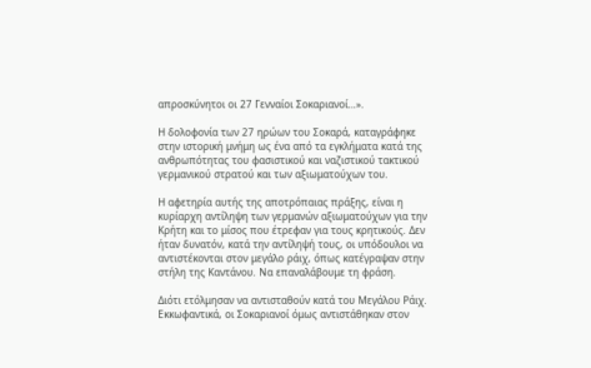απροσκύνητοι οι 27 Γενναίοι Σοκαριανοί…».

Η δολοφονία των 27 ηρώων του Σοκαρά, καταγράφηκε στην ιστορική μνήμη ως ένα από τα εγκλήματα κατά της ανθρωπότητας του φασιστικού και ναζιστικού τακτικού γερμανικού στρατού και των αξιωματούχων του.

Η αφετηρία αυτής της αποτρόπαιας πράξης, είναι η κυρίαρχη αντίληψη των γερμανών αξιωματούχων για την Κρήτη και το μίσος που έτρεφαν για τους κρητικούς. Δεν ήταν δυνατόν, κατά την αντίληψή τους, οι υπόδουλοι να αντιστέκονται στον μεγάλο ράιχ, όπως κατέγραψαν στην στήλη της Καντάνου. Να επαναλάβουμε τη φράση.

Διότι ετόλμησαν να αντισταθούν κατά του Μεγάλου Ράιχ. Εκκωφαντικά, οι Σοκαριανοί όμως αντιστάθηκαν στον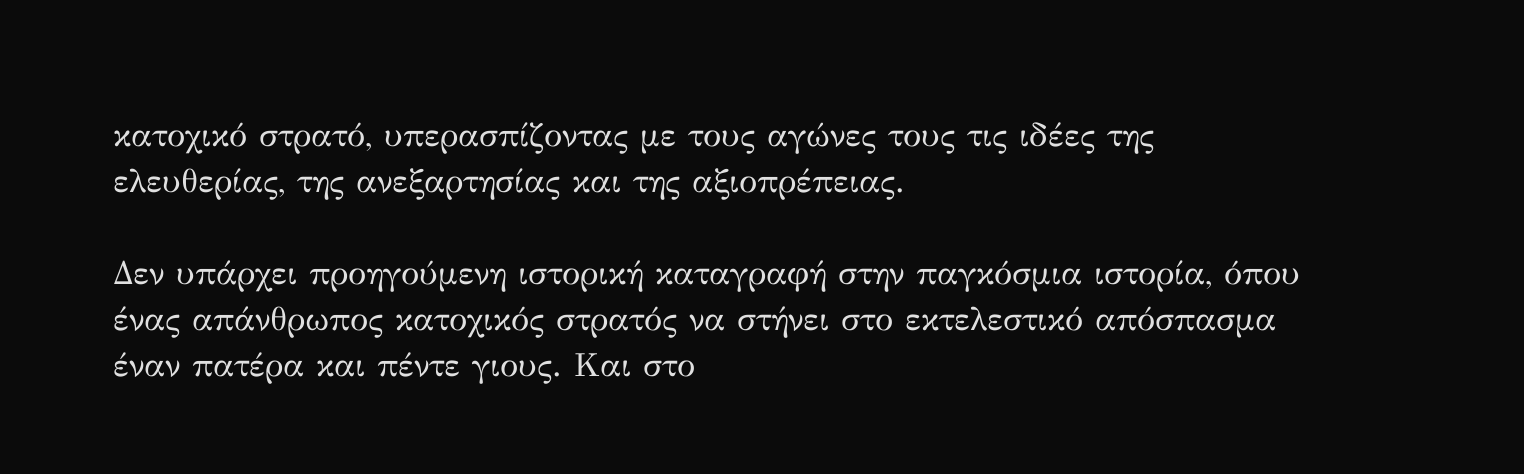κατοχικό στρατό, υπερασπίζοντας με τους αγώνες τους τις ιδέες της ελευθερίας, της ανεξαρτησίας και της αξιοπρέπειας.

Δεν υπάρχει προηγούμενη ιστορική καταγραφή στην παγκόσμια ιστορία, όπου ένας απάνθρωπος κατοχικός στρατός να στήνει στο εκτελεστικό απόσπασμα έναν πατέρα και πέντε γιους. Και στο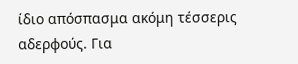ίδιο απόσπασμα ακόμη τέσσερις αδερφούς. Για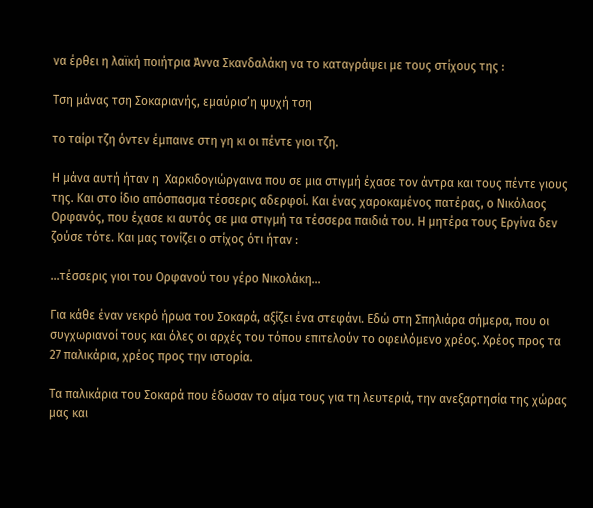να έρθει η λαϊκή ποιήτρια Άννα Σκανδαλάκη να το καταγράψει με τους στίχους της :

Τση μάνας τση Σοκαριανής, εμαύρισ’η ψυχή τση

το ταίρι τζη όντεν έμπαινε στη γη κι οι πέντε γιοι τζη.

Η μάνα αυτή ήταν η  Χαρκιδογιώργαινα που σε μια στιγμή έχασε τον άντρα και τους πέντε γιους της. Και στο ίδιο απόσπασμα τέσσερις αδερφοί. Και ένας χαροκαμένος πατέρας, ο Νικόλαος Ορφανός, που έχασε κι αυτός σε μια στιγμή τα τέσσερα παιδιά του. Η μητέρα τους Εργίνα δεν ζούσε τότε. Και μας τονίζει ο στίχος ότι ήταν :

…τέσσερις γιοι του Ορφανού του γέρο Νικολάκη…

Για κάθε έναν νεκρό ήρωα του Σοκαρά, αξίζει ένα στεφάνι. Εδώ στη Σπηλιάρα σήμερα, που οι συγχωριανοί τους και όλες οι αρχές του τόπου επιτελούν το οφειλόμενο χρέος. Χρέος προς τα 27 παλικάρια, χρέος προς την ιστορία.

Τα παλικάρια του Σοκαρά που έδωσαν το αίμα τους για τη λευτεριά, την ανεξαρτησία της χώρας μας και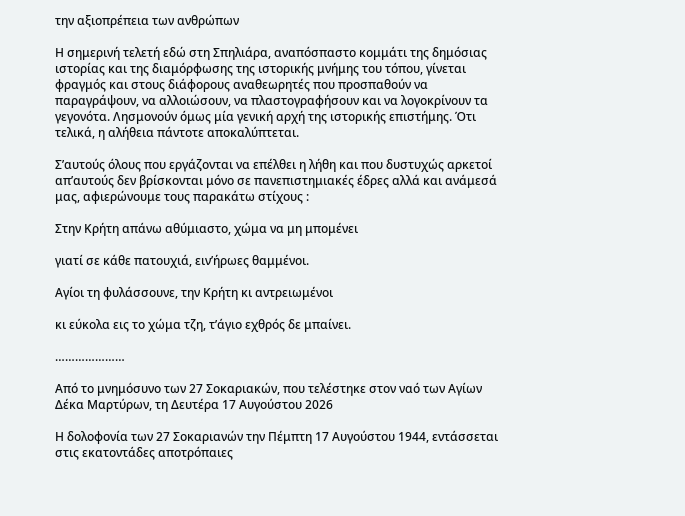την αξιοπρέπεια των ανθρώπων

Η σημερινή τελετή εδώ στη Σπηλιάρα, αναπόσπαστο κομμάτι της δημόσιας ιστορίας και της διαμόρφωσης της ιστορικής μνήμης του τόπου, γίνεται φραγμός και στους διάφορους αναθεωρητές που προσπαθούν να παραγράψουν, να αλλοιώσουν, να πλαστογραφήσουν και να λογοκρίνουν τα γεγονότα. Λησμονούν όμως μία γενική αρχή της ιστορικής επιστήμης. Ότι τελικά, η αλήθεια πάντοτε αποκαλύπτεται.

Σ’αυτούς όλους που εργάζονται να επέλθει η λήθη και που δυστυχώς αρκετοί απ’αυτούς δεν βρίσκονται μόνο σε πανεπιστημιακές έδρες αλλά και ανάμεσά μας, αφιερώνουμε τους παρακάτω στίχους :

Στην Κρήτη απάνω αθύμιαστο, χώμα να μη μπομένει

γιατί σε κάθε πατουχιά, ειν’ήρωες θαμμένοι.

Αγίοι τη φυλάσσουνε, την Κρήτη κι αντρειωμένοι

κι εύκολα εις το χώμα τζη, τ’άγιο εχθρός δε μπαίνει.

…………………

Από το μνημόσυνο των 27 Σοκαριακών, που τελέστηκε στον ναό των Αγίων Δέκα Μαρτύρων, τη Δευτέρα 17 Αυγούστου 2026

Η δολοφονία των 27 Σοκαριανών την Πέμπτη 17 Αυγούστου 1944, εντάσσεται στις εκατοντάδες αποτρόπαιες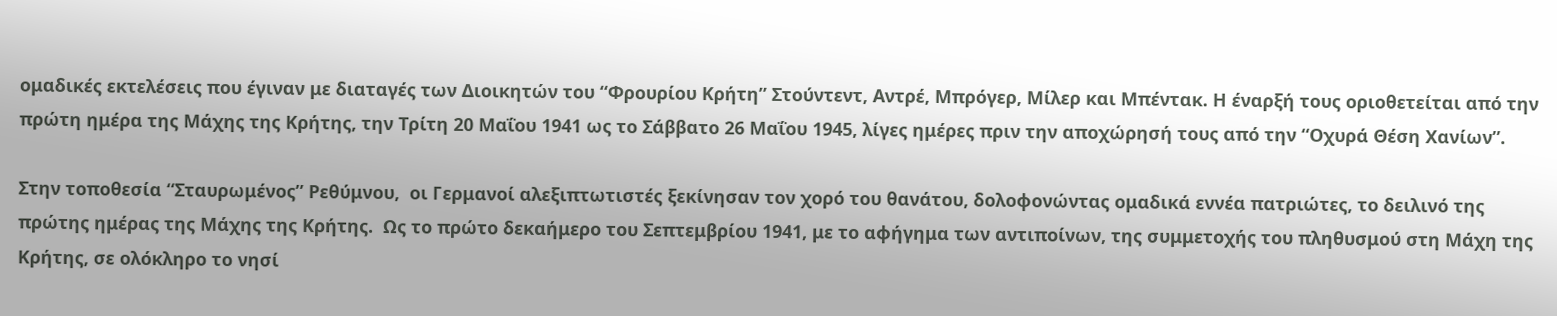ομαδικές εκτελέσεις που έγιναν με διαταγές των Διοικητών του “Φρουρίου Κρήτη” Στούντεντ, Αντρέ, Μπρόγερ, Μίλερ και Μπέντακ. Η έναρξή τους οριοθετείται από την πρώτη ημέρα της Μάχης της Κρήτης, την Τρίτη 20 Μαΐου 1941 ως το Σάββατο 26 Μαΐου 1945, λίγες ημέρες πριν την αποχώρησή τους από την “Οχυρά Θέση Χανίων”.

Στην τοποθεσία “Σταυρωμένος” Ρεθύμνου,  οι Γερμανοί αλεξιπτωτιστές ξεκίνησαν τον χορό του θανάτου, δολοφονώντας ομαδικά εννέα πατριώτες, το δειλινό της πρώτης ημέρας της Μάχης της Κρήτης.  Ως το πρώτο δεκαήμερο του Σεπτεμβρίου 1941, με το αφήγημα των αντιποίνων, της συμμετοχής του πληθυσμού στη Μάχη της Κρήτης, σε ολόκληρο το νησί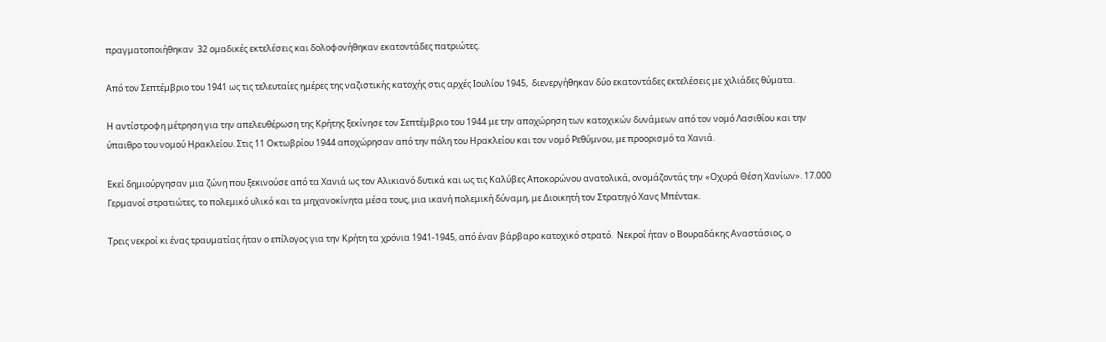πραγματοποιήθηκαν  32 ομαδικές εκτελέσεις και δολοφονήθηκαν εκατοντάδες πατριώτες.

Από τον Σεπτέμβριο του 1941 ως τις τελευταίες ημέρες της ναζιστικής κατοχής στις αρχές Ιουλίου 1945,  διενεργήθηκαν δύο εκατοντάδες εκτελέσεις με χιλιάδες θύματα.

Η αντίστροφη μέτρηση για την απελευθέρωση της Κρήτης ξεκίνησε τον Σεπτέμβριο του 1944 με την αποχώρηση των κατοχικών δυνάμεων από τον νομό Λασιθίου και την ύπαιθρο του νομού Ηρακλείου. Στις 11 Οκτωβρίου 1944 αποχώρησαν από την πόλη του Ηρακλείου και τον νομό Ρεθύμνου, με προορισμό τα Χανιά.

Εκεί δημιούργησαν μια ζώνη που ξεκινούσε από τα Χανιά ως τον Αλικιανό δυτικά και ως τις Καλύβες Αποκορώνου ανατολικά, ονομάζοντάς την «Οχυρά Θέση Χανίων». 17.000 Γερμανοί στρατιώτες, το πολεμικό υλικό και τα μηχανοκίνητα μέσα τους, μια ικανή πολεμική δύναμη, με Διοικητή τον Στρατηγό Χανς Μπέντακ.

Τρεις νεκροί κι ένας τραυματίας ήταν ο επίλογος για την Κρήτη τα χρόνια 1941-1945, από έναν βάρβαρο κατοχικό στρατό.  Νεκροί ήταν ο Βουραδάκης Αναστάσιος, ο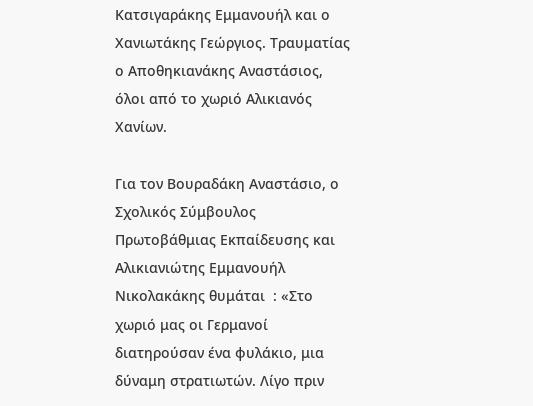Κατσιγαράκης Εμμανουήλ και ο Χανιωτάκης Γεώργιος. Τραυματίας ο Αποθηκιανάκης Αναστάσιος, όλοι από το χωριό Αλικιανός Χανίων.

Για τον Βουραδάκη Αναστάσιο, ο Σχολικός Σύμβουλος Πρωτοβάθμιας Εκπαίδευσης και Αλικιανιώτης Εμμανουήλ Νικολακάκης θυμάται  : «Στο χωριό μας οι Γερμανοί διατηρούσαν ένα φυλάκιο, μια δύναμη στρατιωτών. Λίγο πριν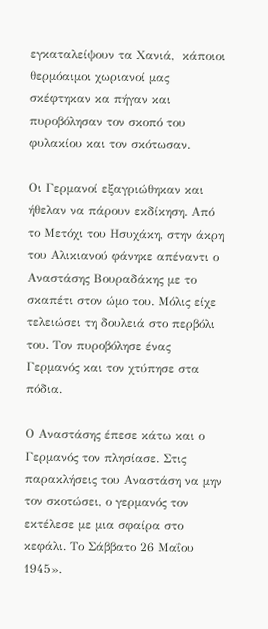εγκαταλείψουν τα Χανιά,  κάποιοι θερμόαιμοι χωριανοί μας σκέφτηκαν κα πήγαν και πυροβόλησαν τον σκοπό του φυλακίου και τον σκότωσαν.

Οι Γερμανοί εξαγριώθηκαν και ήθελαν να πάρουν εκδίκηση. Από το Μετόχι του Ησυχάκη, στην άκρη του Αλικιανού φάνηκε απέναντι ο Αναστάσης Βουραδάκης με το σκαπέτι στον ώμο του. Μόλις είχε τελειώσει τη δουλειά στο περβόλι του. Τον πυροβόλησε ένας Γερμανός και τον χτύπησε στα πόδια.

Ο Αναστάσης έπεσε κάτω και ο Γερμανός τον πλησίασε. Στις παρακλήσεις του Αναστάση να μην τον σκοτώσει, ο γερμανός τον εκτέλεσε με μια σφαίρα στο κεφάλι. Το Σάββατο 26 Μαΐου 1945».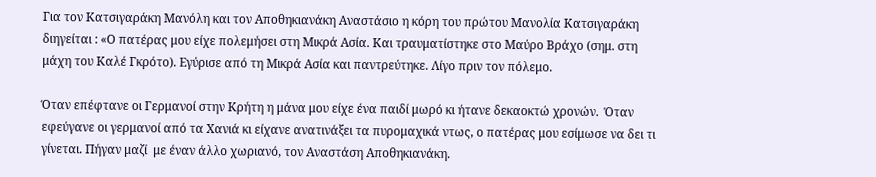Για τον Κατσιγαράκη Μανόλη και τον Αποθηκιανάκη Αναστάσιο η κόρη του πρώτου Μανολία Κατσιγαράκη διηγείται : «Ο πατέρας μου είχε πολεμήσει στη Μικρά Ασία. Και τραυματίστηκε στο Μαύρο Βράχο (σημ. στη μάχη του Καλέ Γκρότο). Εγύρισε από τη Μικρά Ασία και παντρεύτηκε. Λίγο πριν τον πόλεμο.

Όταν επέφτανε οι Γερμανοί στην Κρήτη η μάνα μου είχε ένα παιδί μωρό κι ήτανε δεκαοκτώ χρονών.  Όταν εφεύγανε οι γερμανοί από τα Χανιά κι είχανε ανατινάξει τα πυρομαχικά ντως, ο πατέρας μου εσίμωσε να δει τι γίνεται. Πήγαν μαζί  με έναν άλλο χωριανό, τον Αναστάση Αποθηκιανάκη.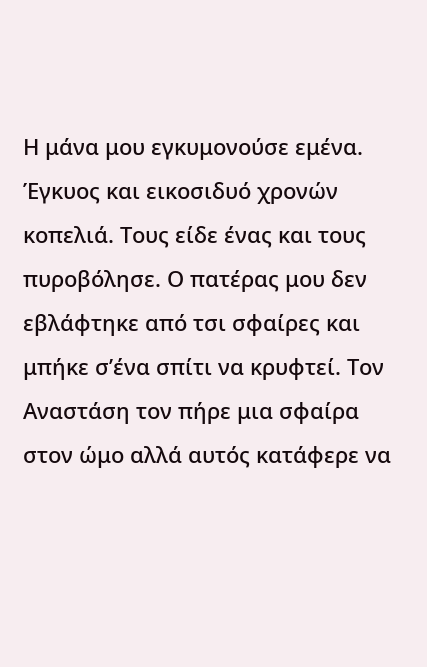Η μάνα μου εγκυμονούσε εμένα. Έγκυος και εικοσιδυό χρονών κοπελιά. Τους είδε ένας και τους πυροβόλησε. Ο πατέρας μου δεν εβλάφτηκε από τσι σφαίρες και μπήκε σ’ένα σπίτι να κρυφτεί. Τον Αναστάση τον πήρε μια σφαίρα στον ώμο αλλά αυτός κατάφερε να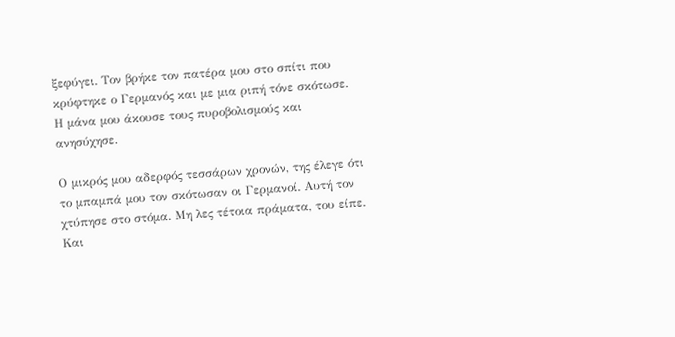ξεφύγει. Τον βρήκε τον πατέρα μου στο σπίτι που κρύφτηκε ο Γερμανός και με μια ριπή τόνε σκότωσε. Η μάνα μου άκουσε τους πυροβολισμούς και ανησύχησε.

Ο μικρός μου αδερφός τεσσάρων χρονών, της έλεγε ότι το μπαμπά μου τον σκότωσαν οι Γερμανοί. Αυτή τον χτύπησε στο στόμα. Μη λες τέτοια πράματα, του είπε. Και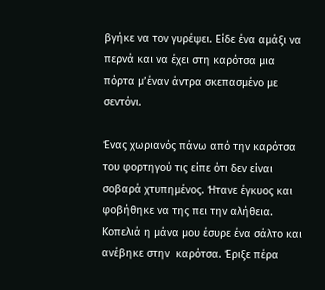βγήκε να τον γυρέψει. Είδε ένα αμάξι να περνά και να έχει στη καρότσα μια πόρτα μ’έναν άντρα σκεπασμένο με σεντόνι.

Ένας χωριανός πάνω από την καρότσα του φορτηγού τις είπε ότι δεν είναι σοβαρά χτυπημένος. Ήτανε έγκυος και φοβήθηκε να της πει την αλήθεια. Κοπελιά η μάνα μου έσυρε ένα σάλτο και ανέβηκε στην  καρότσα. Έριξε πέρα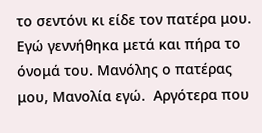το σεντόνι κι είδε τον πατέρα μου. Εγώ γεννήθηκα μετά και πήρα το όνομά του. Μανόλης ο πατέρας μου, Μανολία εγώ.  Αργότερα που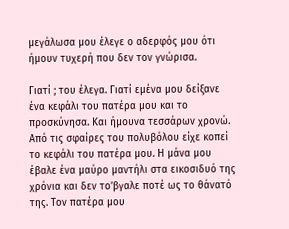μεγάλωσα μου έλεγε ο αδερφός μου ότι ήμουν τυχερή που δεν τον γνώρισα.

Γιατί ; του έλεγα. Γιατί εμένα μου δείξανε ένα κεφάλι του πατέρα μου και το προσκύνησα. Και ήμουνα τεσσάρων χρονώ. Από τις σφαίρες του πολυβόλου είχε κοπεί το κεφάλι του πατέρα μου. Η μάνα μου έβαλε ένα μαύρο μαντήλι στα εικοσιδυό της χρόνια και δεν το’βγαλε ποτέ ως το θάνατό της. Τον πατέρα μου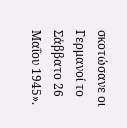σκοτώσανε οι Γερμανοί το Σάββατο 26 Μαΐου 1945».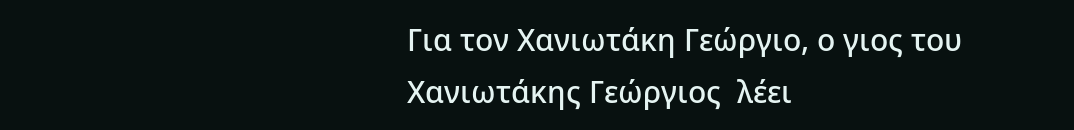Για τον Χανιωτάκη Γεώργιο, ο γιος του Χανιωτάκης Γεώργιος  λέει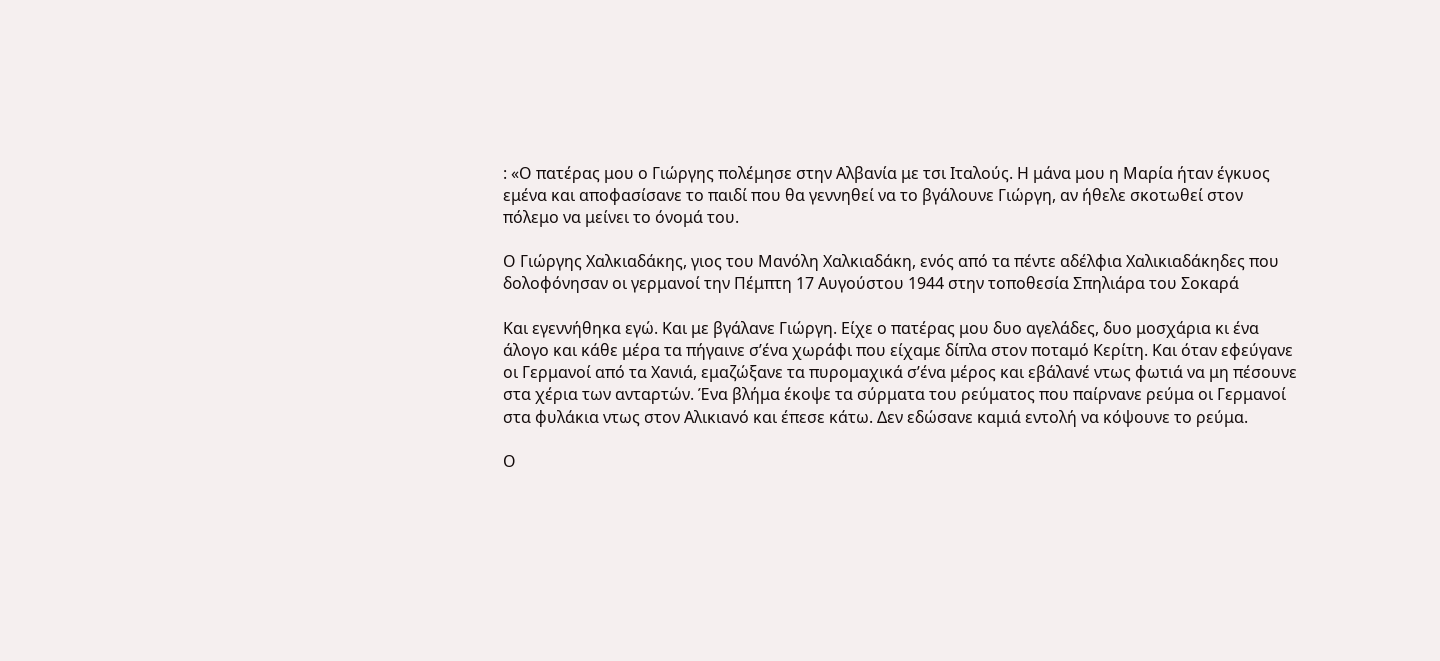: «Ο πατέρας μου ο Γιώργης πολέμησε στην Αλβανία με τσι Ιταλούς. Η μάνα μου η Μαρία ήταν έγκυος εμένα και αποφασίσανε το παιδί που θα γεννηθεί να το βγάλουνε Γιώργη, αν ήθελε σκοτωθεί στον πόλεμο να μείνει το όνομά του.

Ο Γιώργης Χαλκιαδάκης, γιος του Μανόλη Χαλκιαδάκη, ενός από τα πέντε αδέλφια Χαλικιαδάκηδες που δολοφόνησαν οι γερμανοί την Πέμπτη 17 Αυγούστου 1944 στην τοποθεσία Σπηλιάρα του Σοκαρά

Και εγεννήθηκα εγώ. Και με βγάλανε Γιώργη. Είχε ο πατέρας μου δυο αγελάδες, δυο μοσχάρια κι ένα άλογο και κάθε μέρα τα πήγαινε σ’ένα χωράφι που είχαμε δίπλα στον ποταμό Κερίτη. Και όταν εφεύγανε οι Γερμανοί από τα Χανιά, εμαζώξανε τα πυρομαχικά σ’ένα μέρος και εβάλανέ ντως φωτιά να μη πέσουνε στα χέρια των ανταρτών. Ένα βλήμα έκοψε τα σύρματα του ρεύματος που παίρνανε ρεύμα οι Γερμανοί στα φυλάκια ντως στον Αλικιανό και έπεσε κάτω. Δεν εδώσανε καμιά εντολή να κόψουνε το ρεύμα.

Ο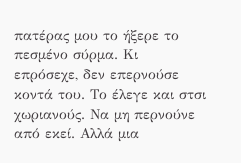πατέρας μου το ήξερε το πεσμένο σύρμα. Κι επρόσεχε, δεν επερνούσε κοντά του. Το έλεγε και στσι χωριανούς. Να μη περνούνε από εκεί. Αλλά μια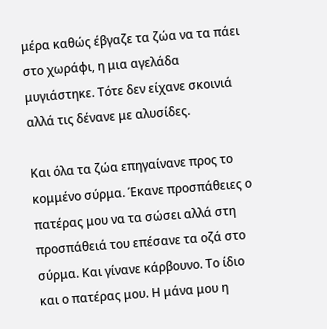μέρα καθώς έβγαζε τα ζώα να τα πάει στο χωράφι, η μια αγελάδα μυγιάστηκε. Τότε δεν είχανε σκοινιά αλλά τις δένανε με αλυσίδες.

Και όλα τα ζώα επηγαίνανε προς το κομμένο σύρμα. Έκανε προσπάθειες ο πατέρας μου να τα σώσει αλλά στη προσπάθειά του επέσανε τα οζά στο σύρμα. Και γίνανε κάρβουνο. Το ίδιο και ο πατέρας μου. Η μάνα μου η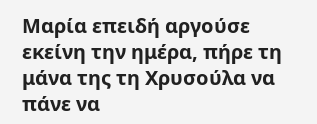Μαρία επειδή αργούσε εκείνη την ημέρα, πήρε τη μάνα της τη Χρυσούλα να πάνε να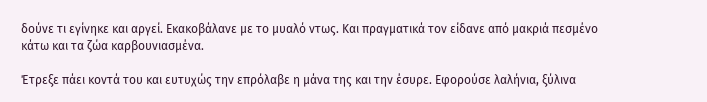δούνε τι εγίνηκε και αργεί. Εκακοβάλανε με το μυαλό ντως. Και πραγματικά τον είδανε από μακριά πεσμένο κάτω και τα ζώα καρβουνιασμένα.

Έτρεξε πάει κοντά του και ευτυχώς την επρόλαβε η μάνα της και την έσυρε. Εφορούσε λαλήνια, ξύλινα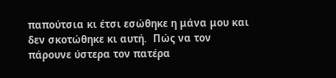παπούτσια κι έτσι εσώθηκε η μάνα μου και δεν σκοτώθηκε κι αυτή.  Πώς να τον πάρουνε ύστερα τον πατέρα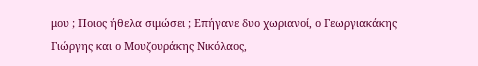μου ; Ποιος ήθελα σιμώσει ; Επήγανε δυο χωριανοί, ο Γεωργιακάκης Γιώργης και ο Μουζουράκης Νικόλαος,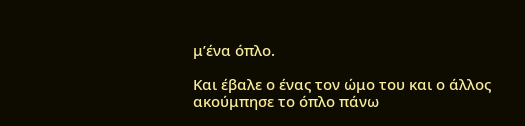μ’ένα όπλο.

Και έβαλε ο ένας τον ώμο του και ο άλλος ακούμπησε το όπλο πάνω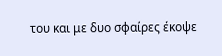του και με δυο σφαίρες έκοψε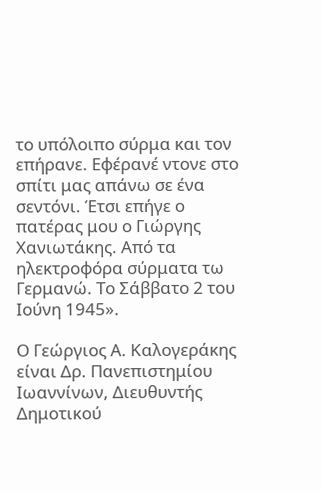το υπόλοιπο σύρμα και τον επήρανε. Εφέρανέ ντονε στο σπίτι μας απάνω σε ένα σεντόνι. Έτσι επήγε ο πατέρας μου ο Γιώργης Χανιωτάκης. Από τα ηλεκτροφόρα σύρματα τω Γερμανώ. Το Σάββατο 2 του Ιούνη 1945».

Ο Γεώργιος Α. Καλογεράκης είναι Δρ. Πανεπιστημίου Ιωαννίνων, Διευθυντής Δημοτικού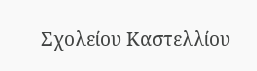Σχολείου Καστελλίου